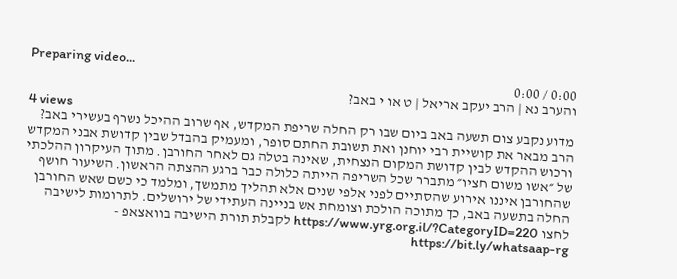Preparing video...
0:00 / 0:00
והערב נא | הרב יעקב אריאל | ט או י באב?
4 views
מדוע נקבע צום תשעה באב ביום שבו רק החלה שריפת המקדש, אף שרוב ההיכל נשרף בעשירי באב? הרב מבאר את קושיית רבי יוחנן ואת תשובת החתם סופר, ומעמיק בהבדל שבין קדושת אבני המקדש ורכוש ההקדש לבין קדושת המקום הנצחית, שאינה בטלה גם לאחר החורבן. מתוך העיקרון ההלכתי של ״אשו משום חציו״ מתברר שכל השריפה הייתה כלולה כבר ברגע ההצתה הראשון. השיעור חושף שהחורבן איננו אירוע שהסתיים לפני אלפי שנים אלא תהליך מתמשך, ומלמד כי כשם שאש החורבן החלה בתשעה באב, כך מתוכה הולכת וצומחת אש בניינה העתידי של ירושלים. לתרומות לישיבה לחצו https://www.yrg.org.il/?CategoryID=220 לקבלת תורת הישיבה בוואצאפ - https://bit.ly/whatsaap-rg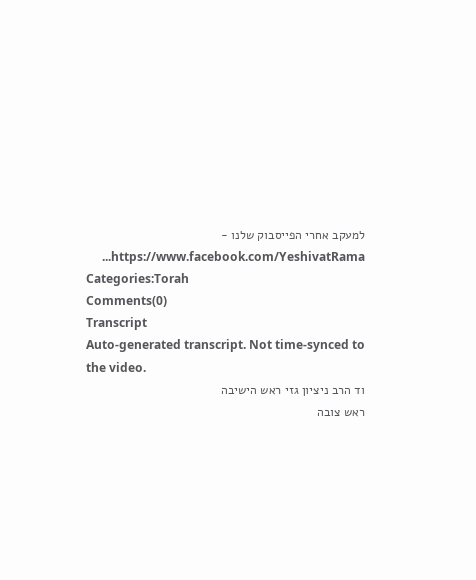למעקב אחרי הפייסבוק שלנו - https://www.facebook.com/YeshivatRama...
Categories:Torah
Comments(0)
Transcript
Auto-generated transcript. Not time-synced to the video.
וד הרב ניציון גזי ראש הישיבה
ראש צובה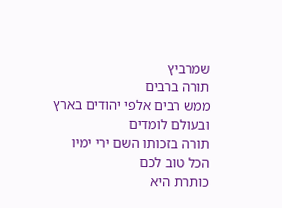שמרביץ
תורה ברבים
ממש רבים אלפי יהודים בארץ ובעולם לומדים
תורה בזכותו השם ירי ימיו
הכל טוב לכם
כותרת היא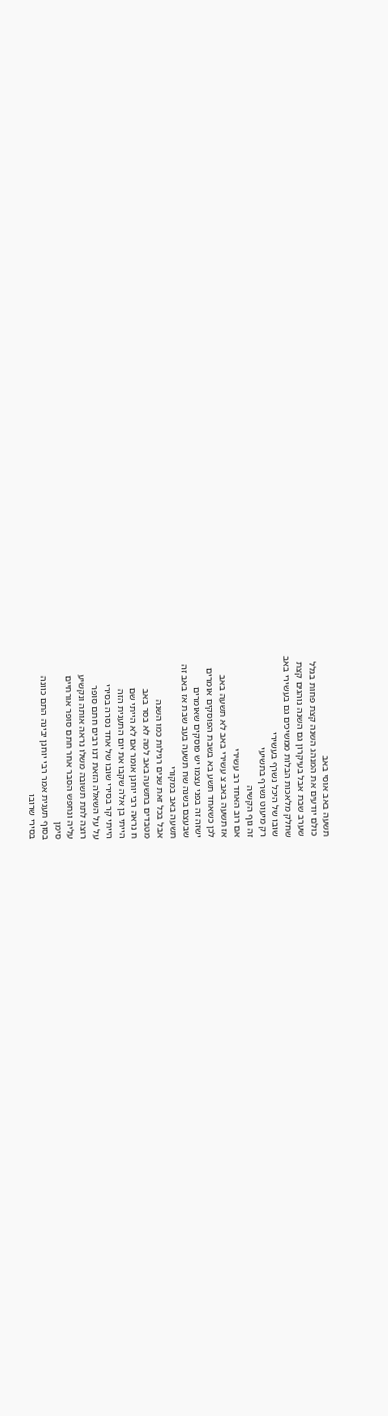תשעה באב אוסי באב
כולם יודעים את המנהג השנה קצת פחות בגלל
שערב שבת אבל בעיקרון גם השנה נוהגים קצת
שחלק מלאכות הבלות ממשיכים גם בעשירי באב
שובו של היכל נשרף בעשירי
רק מיעוט נשרף בתשיעי
זה גוף הקשיה
אם רוב האחד רב עשירי
אז תשעה באב צ עשירי באב לא תשעה באב
לכן כשאחד תשע בא בשבת הפוסקים אומרים
ישזה זה בפני עצמו יש פוסקים שאומרים
שבעצם בשנה שח תשעה בעב שבת אז באב זה
תשעה באב במקורי
אבל בכל זאת שנים רגילות כמו השנה
מטבדים בתשעה באב למה לא בסר באב
ח נראה רבי יוחנן אומר אם לא הייתי שם
הייתי בן אלה שקבו את יום התענית הזה
הייתי קר בסירי שובו של אחד נסרה בסירי
על על השאלה הזאת דנו רבים חתם סופר
רוצה לתת תשובה משלו נראה אותה ונקשיע
עליה ונחפש הסבר אחר חתם סופר אורחיים
סימן
בסוף תענית אמר רבי יוחנן יבינה התם כוונה
בסירי שרובו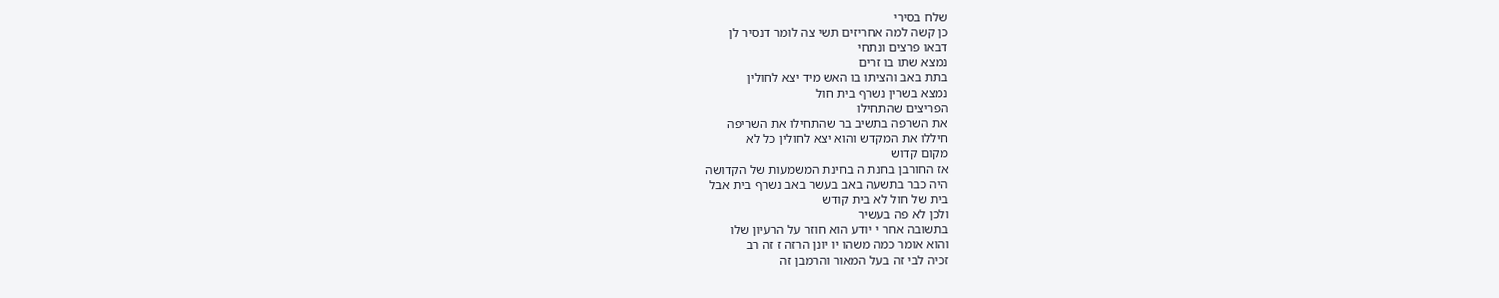שלח בסירי
כן קשה למה אחריזים תשי צה לומר דנסיר לן
דבאו פרצים ונתחי
נמצא שתו בו זרים
בתת באב והציתו בו האש מיד יצא לחולין
נמצא בשרין נשרף בית חול
הפריצים שהתחילו
את השרפה בתשיב בר שהתחילו את השריפה
חיללו את המקדש והוא יצא לחולין כל לא
מקום קדוש
אז החורבן בחנת ה בחינת המשמעות של הקדושה
היה כבר בתשעה באב בעשר באב נשרף בית אבל
בית של חול לא בית קודש
ולכן לא פה בעשיר
בתשובה אחר י יודע הוא חוזר על הרעיון שלו
והוא אומר כמה משהו יו יונן הרזה ז זה רב
זכיה לבי זה בעל המאור והרמבן זה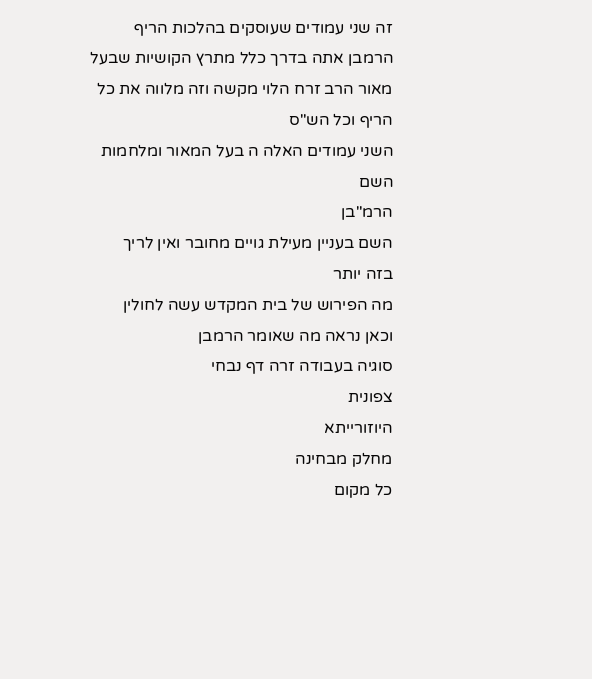זה שני עמודים שעוסקים בהלכות הריף
הרמבן אתה בדרך כלל מתרץ הקושיות שבעל
מאור הרב זרח הלוי מקשה וזה מלווה את כל
הריף וכל הש"ס
השני עמודים האלה ה בעל המאור ומלחמות השם
הרמ"בן
השם בעניין מעילת גויים מחובר ואין לריך
בזה יותר
מה הפירוש של בית המקדש עשה לחולין
וכאן נראה מה שאומר הרמבן
סוגיה בעבודה זרה דף נבחי
צפונית
היוזורייתא
מחלק מבחינה
כל מקום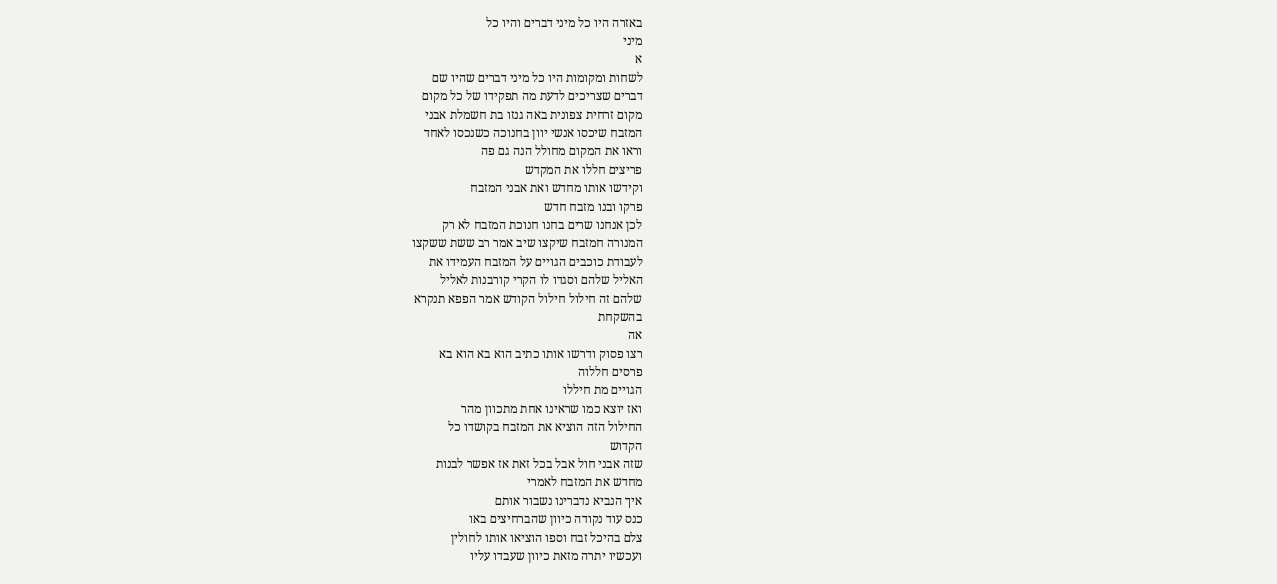באזרה היו כל מיני דברים והיו כל
מיני
א
לשחות ומקומות היו כל מיני דברים שהיו שם
דברים שצריכים לדעת מה תפקידו של כל מקום
מקום זרחית צפונית באה גנזו בת חשמלת אבני
המזבח שיכסו אנשי יוון בחנוכה כשנכסו לאחד
וראו את המקום מחולל הנה גם פה
פריצים חללו את המקדש
וקידשו אותו מחדש ואת אבני המזבח
פרקו ובנו מזבח חדש
לכן אנחנו שרים בחנו חנוכת המזבח לא רק
המנורה חמזבח שיקצו שיב אמר רב ששת ששקצו
לעבודת כוכבים הגויים על המזבח העמידו את
האליל שלהם וסגדו לו הקרי קורבנות לאליל
שלהם זה חילול חילול הקודש אמר הפפא תנקרא
בהשקחת
אה
רצו פסוק ודרשו אותו כתיב הוא בא הוא בא
פרסים חללוה
הגויים מת חיללו
ואז יוצא כמו שראינו אחת מתכוון מהר
החילול הזה הוציא את המזבח בקושדו כל
הקדוש
שזה אבני חול אבל בכל זאת אז אפשר לבנות
מחדש את המזבח לאמרי
איך הנביא נדברינו נשבור אותם
כנס עוד נקודה כיוון שהברחיצים באו
צלם בהיכל זבח וספו הוציאו אותו לחולין
ועכשיו יתרה מזאת כיוון שעבדו עליו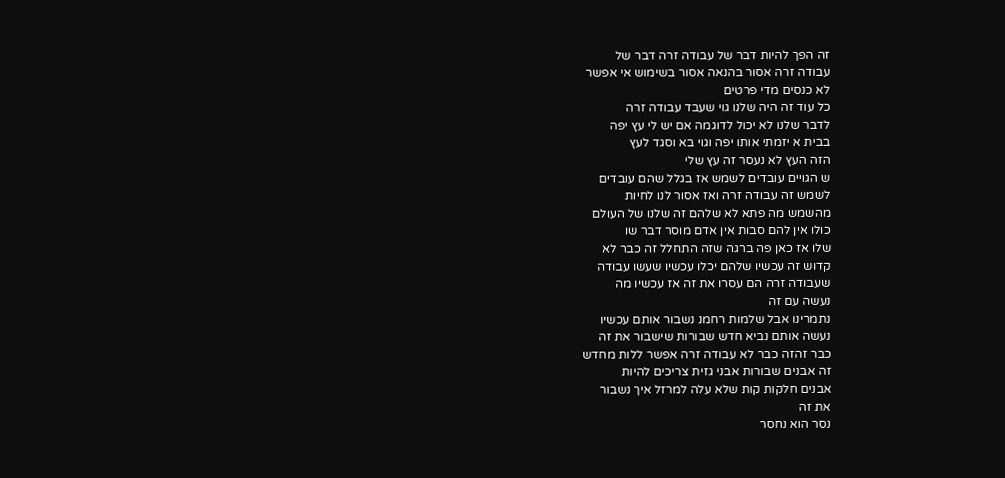זה הפך להיות דבר של עבודה זרה דבר של
עבודה זרה אסור בהנאה אסור בשימוש אי אפשר
לא כנסים מדי פרטים
כל עוד זה היה שלנו גוי שעבד עבודה זרה
לדבר שלנו לא יכול לדוגמה אם יש לי עץ יפה
בבית א יזמתי אותו יפה וגוי בא וסגד לעץ
הזה העץ לא נעסר זה עץ שלי
ש הגויים עובדים לשמש אז בגלל שהם עובדים
לשמש זה עבודה זרה ואז אסור לנו לחיות
מהשמש מה פתא לא שלהם זה שלנו של העולם
כולו אין להם סבות אין אדם מוסר דבר שו
שלו אז כאן פה ברגה שזה התחלל זה כבר לא
קדוש זה עכשיו שלהם יכלו עכשיו שעשו עבודה
שעבודה זרה הם עסרו את זה אז עכשיו מה
נעשה עם זה
נתמרינו אבל שלמות רחמנ נשבור אותם עכשיו
נעשה אותם נביא חדש שבורות שישבור את זה
כבר זהזה כבר לא עבודה זרה אפשר ללות מחדש
זה אבנים שבורות אבני גזית צריכים להיות
אבנים חלקות קות שלא עלה למרזל איך נשבור
את זה
נסר הוא נחסר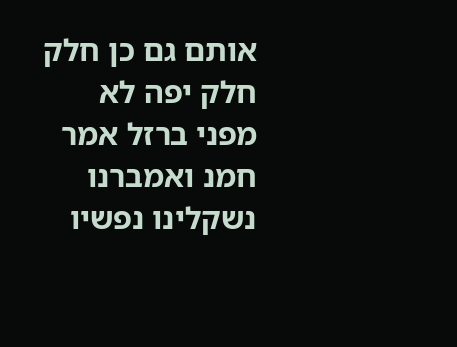אותם גם כן חלק חלק יפה לא
מפני ברזל אמר חמנ ואמברנו נשקלינו נפשיו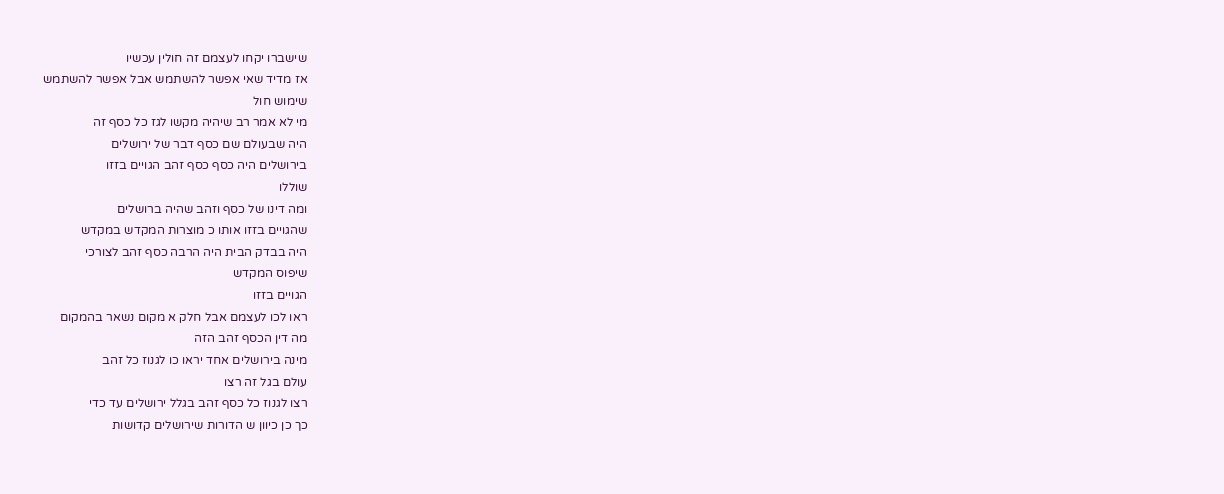שישברו יקחו לעצמם זה חולין עכשיו
אז מדיד שאי אפשר להשתמש אבל אפשר להשתמש
שימוש חול
מי לא אמר רב שיהיה מקשו לגז כל כסף זה
היה שבעולם שם כסף דבר של ירושלים
בירושלים היה כסף כסף זהב הגויים בזזו
שוללו
ומה דינו של כסף וזהב שהיה ברושלים
שהגויים בזזו אותו כ מוצרות המקדש במקדש
היה בבדק הבית היה הרבה כסף זהב לצורכי
שיפוס המקדש
הגויים בזזו
ראו לכו לעצמם אבל חלק א מקום נשאר בהמקום
מה דין הכסף זהב הזה
מינה בירושלים אחד יראו כו לגנוז כל זהב
עולם בגל זה רצו
רצו לגנוז כל כסף זהב בגלל ירושלים עד כדי
כך כן כיוון ש הדורות שירושלים קדושות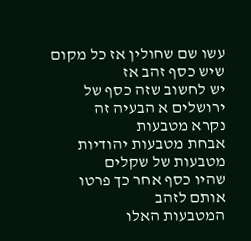עשו שם שחולין אז כל מקום שיש כסף זהב אז
יש לחשוב שזה כסף של ירושלים א הבעיה זה
נקרא מטבעות
אבחת מטבעות יהודיות
מטבעות של שקלים
שהיו כסף אחר כך פרטו אותם לזהב
המטבעות האלו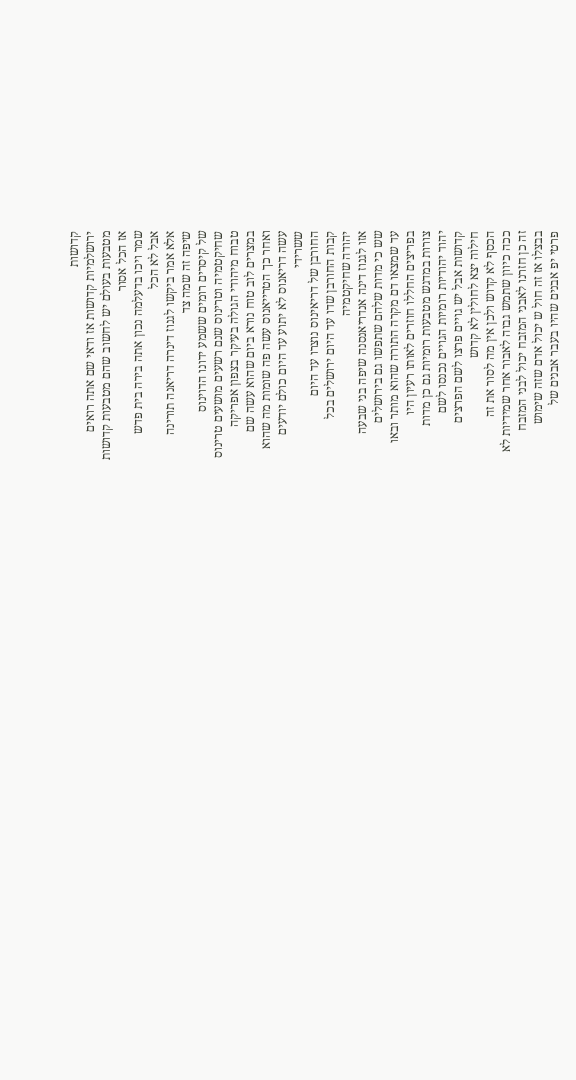קדושות
ירושלמיות קדושות אז ודאי שם אתה רואים
מטבעות בעולם יש לחשוב שהם מטבעות קדושות
אז הכל אסור
שמר ויכו בדעלמה נכון אתה בירה בית פדש
אבל לא הכל
אלא אמר ביקשו לגנוז דינרה דריאנה תורינה
שיפה זה שמה צד
של קיסרים רומים ששמע ידונו הדוינוס
שחיקטמיה וטרינוס שנם רשעים מושעים טרינוס
טבוח מיהודי הגולה בעיקר בצפון אפריקה
במצרים לוב טוח נורא ביום שהוא עשה שם
ואחר כך הטרייאנוס עשה פה שומות מה שהוא
עשה דריאנוס לא יתוע עד היום כולם יודעים
ששרידי
החורבן של דריאינוס נוצרו עד היום
קבות החורבן שדו עד היום ירושלים בכל
יהודה שחיקטמיה
אזו לגנוז דינה אנדריאנסנה שיפה בני שבעה
שש כי מדות שלהם שתפשו גם בירושלים
עד שמצאו דם מקרה התורה שהוא מותר ובאו
בפריצים החללו חוזרים לאותו רעיון היו
צורות במדגש מטבעות רומיות גם כן מדות
יהוד יהודיות רומיות הגויים נכנסו לשם
קדושות אבל יש גויים פרצו לשם הפרצים
חילוה יצא לחולין לא קדוש
הכסף לא קדוש ולכן אין מה לסור את זה
ככה כיוון שתמש גבוה לאבור אחר שמידיות לא
זה כן חזרנו לאבני המזבח יכול לבני המזבח
בבצלו אז זה חול ש יכול אדם שזה שימוש
פרטי יפ אבנים שהיו בעבר אבנים של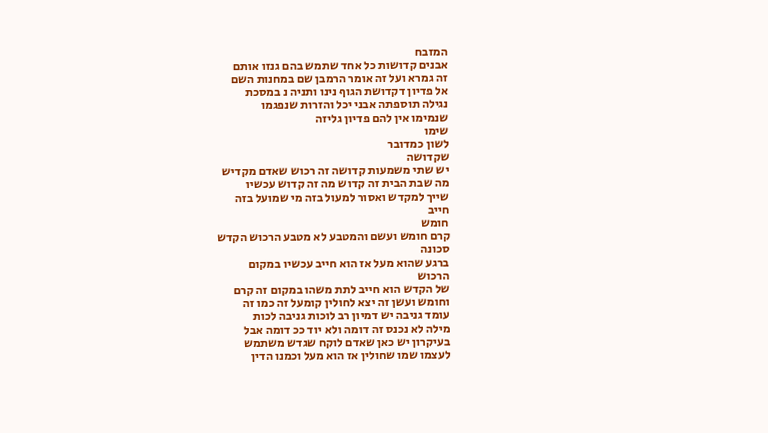המזבח
אבנים קדושות כל אחד שתמש בהם גנזו אותם
זה גמרא ועל זה אומר הרמבן שם במחנות השם
אל פדיון דקדושת הגוף נינו ותניה נ במסכת
נגילה תוספתה אבני יכל והזרות שנפגמו
שנמימו אין להם פדיון גליזה
שימו
לשון כמדובר
שקדושה
יש שתי משמעות קדושה זה רכוש שאדם מקדיש
מה שבת הבית זה קדוש מה זה קדוש עכשיו
שייך למקדש ואסור למעול בזה מי שמועל בזה
חייב
חומש
קרם חומש ועשם והמטבע לא מטבע הרכוש הקדש
סכונה
ברגע שהוא מעל אז הוא חייב עכשיו במקום
הרכוש
של הקדש הוא חייב לתת משהו במקום זה קרם
וחומש ועשן זה יצא לחולין קומעל זה כמו זה
עומד גניבה יש דמיון רב לוכות גניבה לכות
מילה לא נכנס זה דומה ולא יוד ככ דומה אבל
בעיקרון יש כאן שאדם לוקח שגדש משתמש
לעצמו שמו שחולין אז הוא מעל וכמנו הדין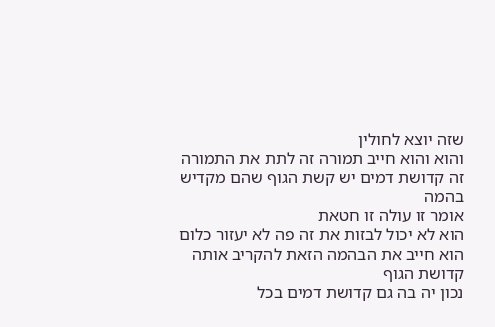שזה יוצא לחולין
והוא והוא חייב תמורה זה לתת את התמורה
זה קדושת דמים יש קשת הגוף שהם מקדיש בהמה
אומר זו עולה זו חטאת
הוא לא יכול לבזות את זה פה לא יעזור כלום
הוא חייב את הבהמה הזאת להקריב אותה
קדושת הגוף
נכון יה בה גם קדושת דמים בכל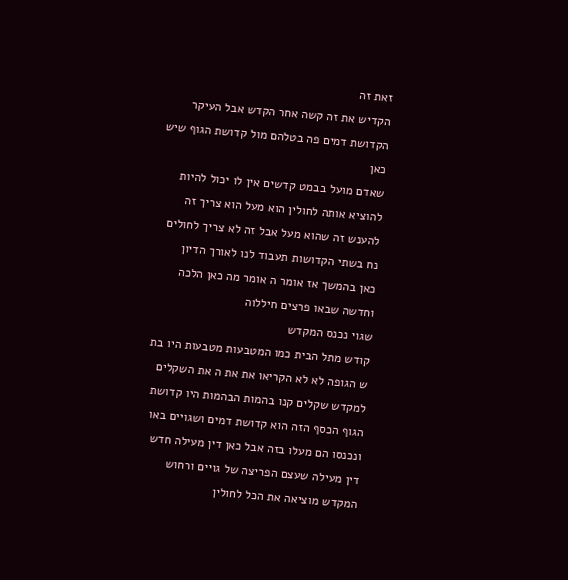זאת זה
הקדיש את זה קשה אחר הקדש אבל העיקר
הקדושת דמים פה בטלהם מול קדושת הגוף שיש
כאן
שאדם מועל בבמט קדשים אין לו יכול להיות
להוציא אותה לחולין הוא מעל הוא צריך זה
להענש זה שהוא מעל אבל זה לא צריך לחולים
נח בשתי הקדושות תעבוד לנו לאורך הדיון
כאן בהמשך אז אומר ה אומר מה כאן הלכה
וחדשה שבאו פרצים חיללוה
שגוי נכנס המקדש
קודש מתל הבית כמו המטבעות מטבעות היו בת
ש הגופה לא לא הקריאו את את ה את השקלים
למקדש שקלים קנו בהמות הבהמות היו קדושת
הגוף הכסף הזה הוא קדושת דמים ושגויים באו
ונכנסו הם מעלו בזה אבל כאן דין מעילה חדש
דין מעילה שעצם הפריצה של גויים ורחוש
המקדש מוציאה את הכל לחולין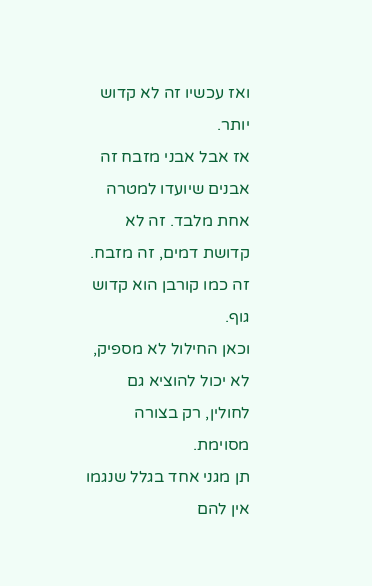ואז עכשיו זה לא קדוש יותר.
אז אבל אבני מזבח זה אבנים שיועדו למטרה
אחת מלבד. זה לא קדושת דמים, זה מזבח.
זה כמו קורבן הוא קדוש גוף.
וכאן החילול לא מספיק, לא יכול להוציא גם
לחולין, רק בצורה מסוימת.
תן מגני אחד בגלל שנגמו אין להם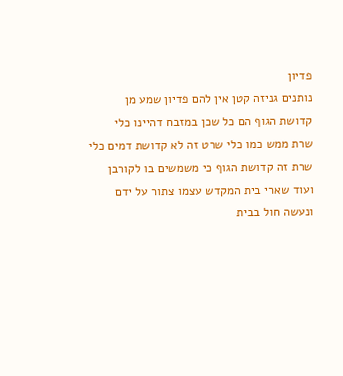פדיון
נותנים גניזה קטן אין להם פדיון שמע מן
קדושת הגוף הם כל שכן במזבח דהיינו כלי
שרת ממש כמו כלי שרט זה לא קדושת דמים כלי
שרת זה קדושת הגוף כי משמשים בו לקורבן
ועוד שארי בית המקדש עצמו צתור על ידם
ונעשה חול בבית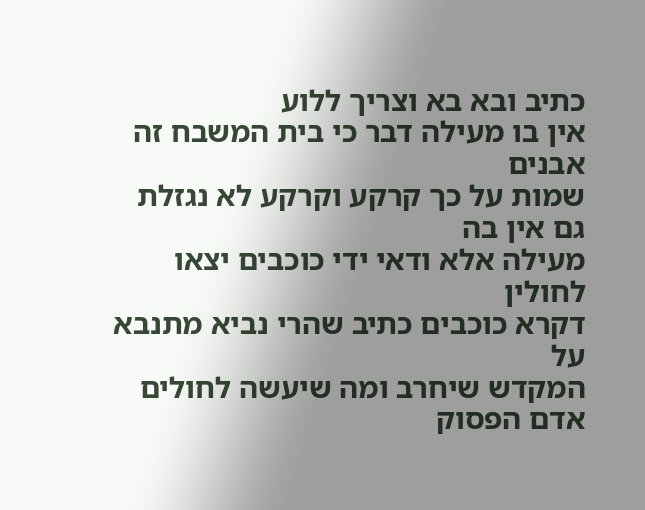כתיב ובא בא וצריך ללוע
אין בו מעילה דבר כי בית המשבח זה אבנים
שמות על כך קרקע וקרקע לא נגזלת גם אין בה
מעילה אלא ודאי ידי כוכבים יצאו לחולין
דקרא כוכבים כתיב שהרי נביא מתנבא על
המקדש שיחרב ומה שיעשה לחולים אדם הפסוק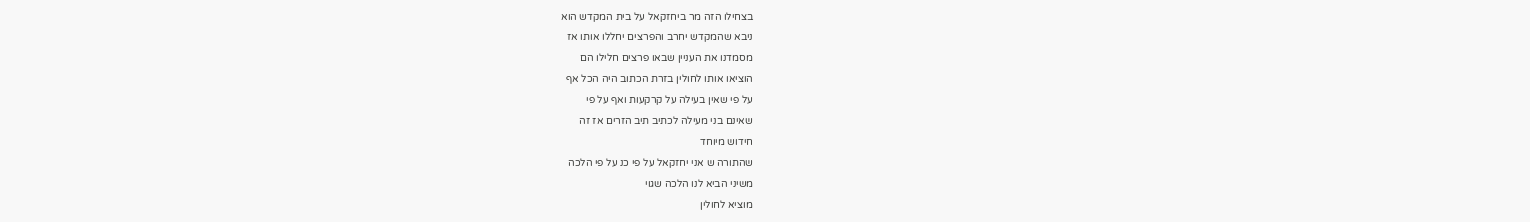בצחילו הזה מר ביחזקאל על בית המקדש הוא
ניבא שהמקדש יחרב והפרצים יחללו אותו אז
מסמדנו את העניין שבאו פרצים חלילו הם
הוציאו אותו לחולין בזרת הכתוב היה הכל אף
על פי שאין בעילה על קרקעות ואף על פי
שאינם בני מעילה לכתיב תיב הזרים אז זה
חידוש מיוחד
שהתורה ש אני יחזקאל על פי כנ על פי הלכה
משיני הביא לנו הלכה שגוי
מוציא לחולין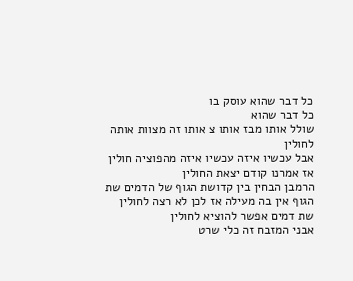כל דבר שהוא עוסק בו
כל דבר שהוא
שולל אותו מבז אותו צ אותו זה מצוות אותה
לחולין
אבל עכשיו איזה עכשיו איזה מהפוציה חולין
אז אמרנו קודם יצאת החולין
הרמבן הבחין בין קדושת הגוף של הדמים שת
הגוף אין בה מעילה אז לכן לא רצה לחולין
שת דמים אפשר להוציא לחולין
אבני המזבח זה כלי שרט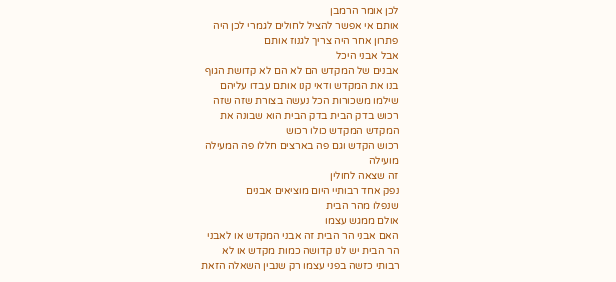לכן אומר הרמבן
אותם אי אפשר להציל לחולים לגמרי לכן היה
פתרון אחר היה צריך לגנוז אותם
אבל אבני היכל
אבנים של המקדש הם לא הם לא קדושת הגוף
בנו את המקדש ודאי קנו אותם עבדו עליהם
שילמו משכורות הכל נעשה בצורת שזה שזה
רכוש בדק הבית בדק הבית הוא שבונה את
המקדש המקדש כולו רכוש
רכוש הקדש וגם פה בארצים חללו פה המעילה
מועילה
זה שצאה לחולין
נפק אחד רבותיי היום מוציאים אבנים
שנפלו מהר הבית
אולם ממגש עצמו
האם אבני הר הבית זה אבני המקדש או לאבני
הר הבית יש לנו קדושה כמות מקדש או לא
רבותי כזשה בפני עצמו רק שנבין השאלה הזאת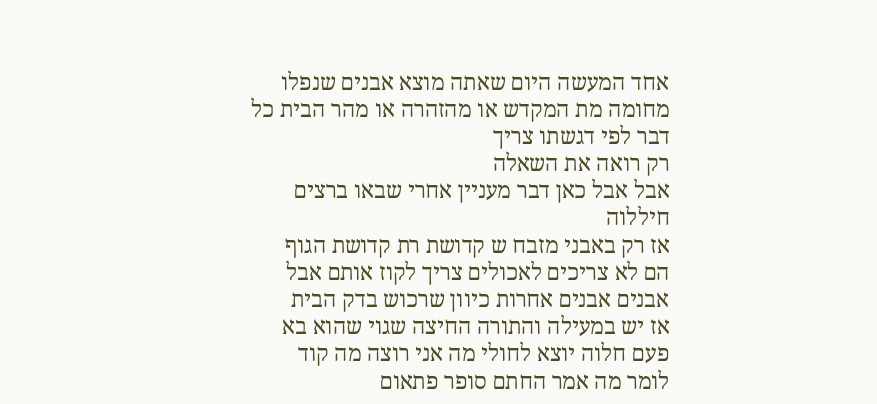אחד המעשה היום שאתה מוצא אבנים שנפלו
מחומה מת המקדש או מהזהרה או מהר הבית כל
דבר לפי דגשתו צריך
רק רואה את השאלה
אבל אבל כאן דבר מעניין אחרי שבאו ברצים
חיללוה
אז רק באבני מזבח ש קדושת רת קדושת הגוף
הם לא צריכים לאכולים צריך לקוז אותם אבל
אבנים אבנים אחרות כיוון שרכוש בדק הבית
אז יש במעילה והתורה החיצה שגוי שהוא בא
פעם חלוה יוצא לחולי מה אני רוצה מה קוד
לומר מה אמר החתם סופר פתאום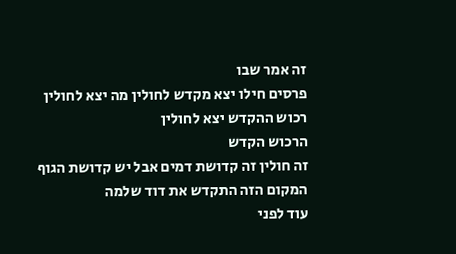זה אמר שבו
פרסים חילו יצא מקדש לחולין מה יצא לחולין
רכוש ההקדש יצא לחולין
הרכוש הקדש
זה חולין זה קדושת דמים אבל יש קדושת הגוף
המקום הזה התקדש את דוד שלמה
עוד לפני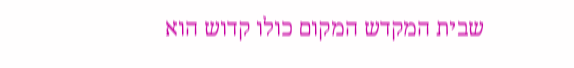שבית המקדש המקום כולו קדוש הוא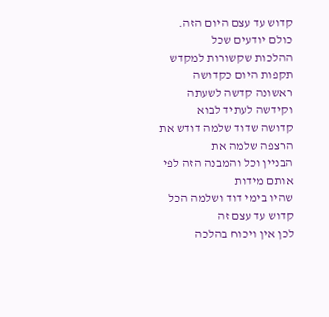קדוש עד עצם היום הזה. כולם יודעים שכל
ההלכות שקשורות למקדש תקפות היום כקדושה
ראשונה קדשה לשעתה וקידשה לעתיד לבוא
קדושה שדוד שלמה דודש את הרצפה שלמה את
הבניין וכל והמבנה הזה לפי אותם מידות
שהיו בימי דוד ושלמה הכל קדוש עד עצם זה
לכן אין ויכוח בהלכה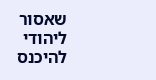שאסור ליהודי להיכנס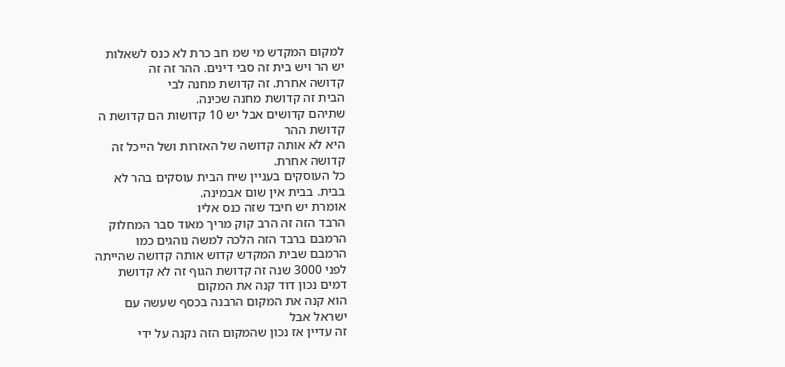למקום המקדש מי שמ חב כרת לא כנס לשאלות
יש הר ויש בית זה סבי דינים. ההר זה זה
קדושה אחרת. זה קדושת מחנה לבי
הבית זה קדושת מחנה שכינה.
שתיהם קדושים אבל יש 10 קדושות הם קדושת ה
קדושת ההר
היא לא אותה קדושה של האזרות ושל הייכל זה
קדושה אחרת.
כל העוסקים בעניין שיח הבית עוסקים בהר לא
בבית. בבית אין שום אבמינה.
אומרת יש חיבד שזה כנס אליו
הרבד הזה זה הרב קוק מריך מאוד סבר המחלוק
הרמבם ברבד הזה הלכה למשה נוהגים כמו
הרמבם שבית המקדש קדוש אותה קדושה שהייתה
לפני 3000 שנה זה קדושת הגוף זה לא קדושת
דמים נכון דוד קנה את המקום
הוא קנה את המקום הרבנה בכסף שעשה עם
ישראל אבל
זה עדיין אז נכון שהמקום הזה נקנה על ידי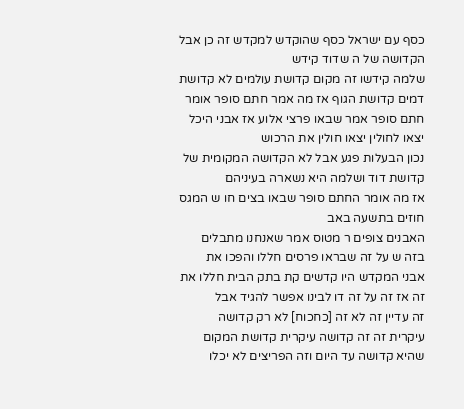כסף עם ישראל כסף שהוקדש למקדש זה כן אבל
הקדושה של ה שדוד קידש
שלמה קידשו זה מקום קדושת עולמים לא קדושת
דמים קדושת הגוף אז מה אמר חתם סופר אומר
חתם סופר אמר שבאו פרצי אלוע אז אבני היכל
יצאו לחולין יצאו חולין את הרכוש
נכון הבעלות פגע אבל לא הקדושה המקומית של
קדושת דוד ושלמה היא נשארה בעיניהם
אז מה אומר החתם סופר שבאו בצים חו ש המגס
חוזים בתשעה באב
האבנים צופים ר מטוס אמר שאנחנו מתבלים
בזה ש על זה שבראו פרסים חללו והפכו את
אבני המקדש היו קדשים קת בתק הבית חללו את
זה אז זה על זה דו לבינו אפשר להגיד אבל
זה עדיין זה לא זה [כחכוח] לא רק קדושה
עיקרית זה זה קדושה עיקרית קדושת המקום
שהיא קדושה עד היום וזה הפריצים לא יכלו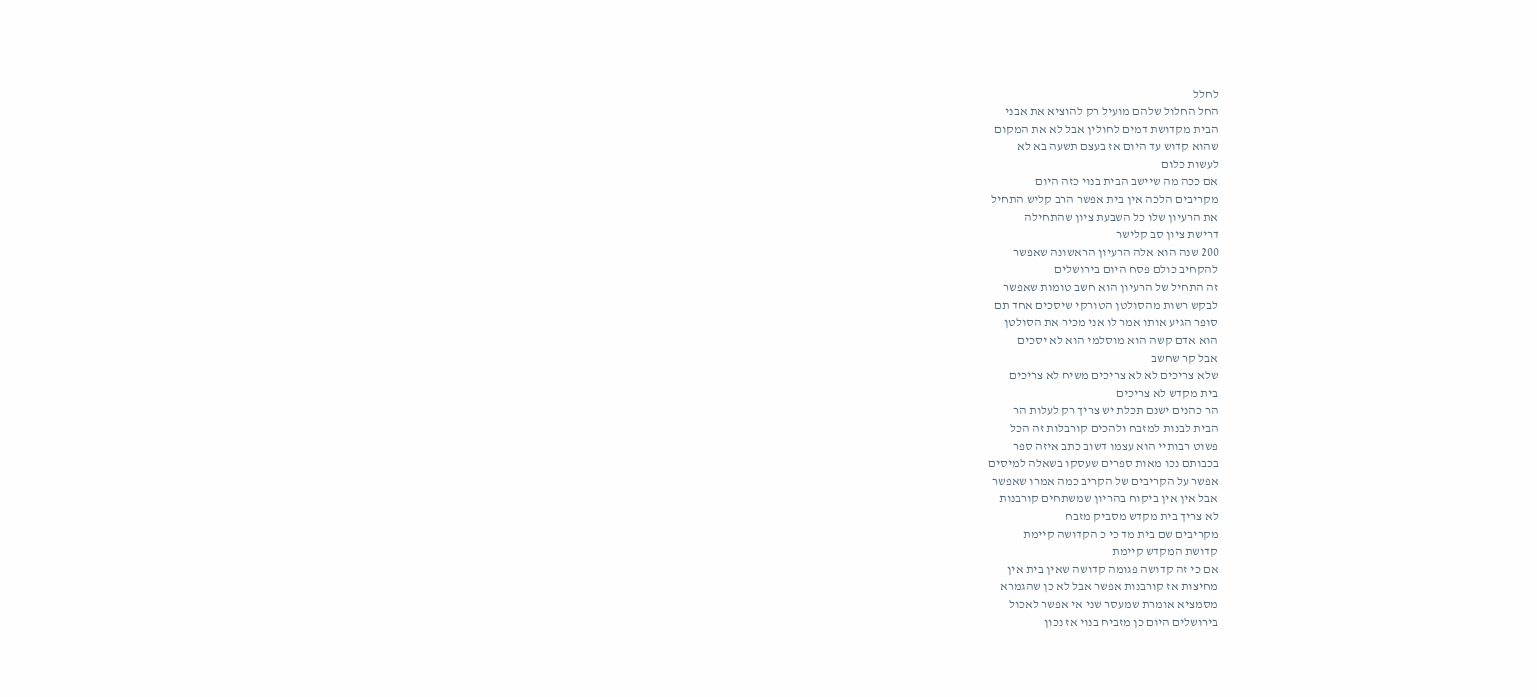לחלל
החל החלול שלהם מועיל רק להוציא את אבני
הבית מקדושת דמים לחולין אבל לא את המקום
שהוא קדוש עד היום אז בעצם תשעה בא לא
לעשות כלום
אם ככה מה שיישב הבית בנוי כזה היום
מקריבים הלכה אין בית אפשר הרב קליש התחיל
את הרעיון שלו כל השבעת ציון שהתחילה
דרישת ציון סב קלישר
200 שנה הוא אלה הרעיון הראשונה שאפשר
להקחיב כולם פסח היום בירושלים
זה התחיל של הרעיון הוא חשב טומות שאפשר
לבקש רשות מהסולטן הטורקי שיסכים אחד תם
סופר הגיע אותו אמר לו אני מכיר את הסולטן
הוא אדם קשה הוא מוסלמי הוא לא יסכים
אבל קר שחשב
שלא צריכים לא לא צריכים משיח לא צריכים
בית מקדש לא צריכים
הר כהנים ישנם תכלת יש צריך רק לעלות הר
הבית לבנות למזבח ולהכים קורבלות זה הכל
פשוט רבותיי הוא עצמו דשוב כתב איזה ספר
בכבותם נכו מאות ספרים שעסקו בשאלה למיסים
אפשר על הקריבים של הקריב כמה אמרו שאפשר
אבל אין אין ביקוח בהריון שמשתחים קורבנות
לא צריך בית מקדש מסביק מזבח
מקריבים שם בית מד כי כ הקדושה קיימת
קדושת המקדש קיימת
אם כי זה קדושה פגומה קדושה שאין בית אין
מחיצות אז קורבנות אפשר אבל לא כן שהגמרא
מסמציא אומרת שמעסר שני אי אפשר לאכול
בירושלים היום כן מזביח בנוי אז נכון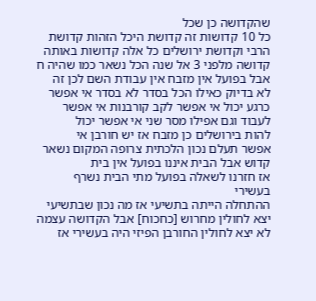שהקדושה כן שכל
כל 10 קדושות זה קדושת היכל הזהות קדושת
הרבי וקדושת ירושלים כל אלה קדושות באותה
קדושה מלפני 3 אל שנה הכל נשאר כמו שהיה ח
אבל בפועל אין מזבח אין עבודת השם לכן זה
לא בדיוק כאילו הכל בסדר לא בסדר אי אפשר
כרגע יכול אי אפשר לקב קורבנות אי אפשר
לעבוד וגם אפילו מסר שני אי אפשר יכול
להות בירושלים כן מזבח אז יש חורבן אי
אפשר תעלם נכון הלכתית צרופה המקום נשאר
קדוש אבל הבית איננו בפועל אין בית
אז חזרנו לשאלה בפועל מתי הבית נשרף
בעשירי
ההתחלה הייתה בתשיעי אז מה נכון שבתשיעי
יצא לחולין מחרוש [כחכוח] אבל הקדושה עצמה
לא יצא לחולין החורבן הפיזי היה בעשירי אז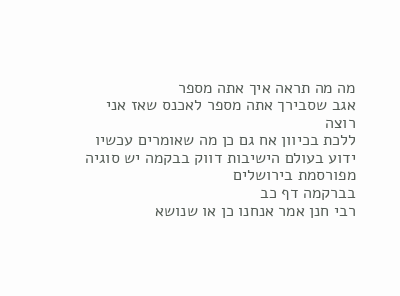מה מה תראה איך אתה מספר
אגב שסבירך אתה מספר לאכנס שאז אני רוצה
ללכת בכיוון אח גם כן מה שאומרים עכשיו
ידוע בעולם הישיבות דווק בבקמה יש סוגיה
מפורסמת בירושלים
בברקמה דף כב
רבי חנן אמר אנחנו כן או שנושא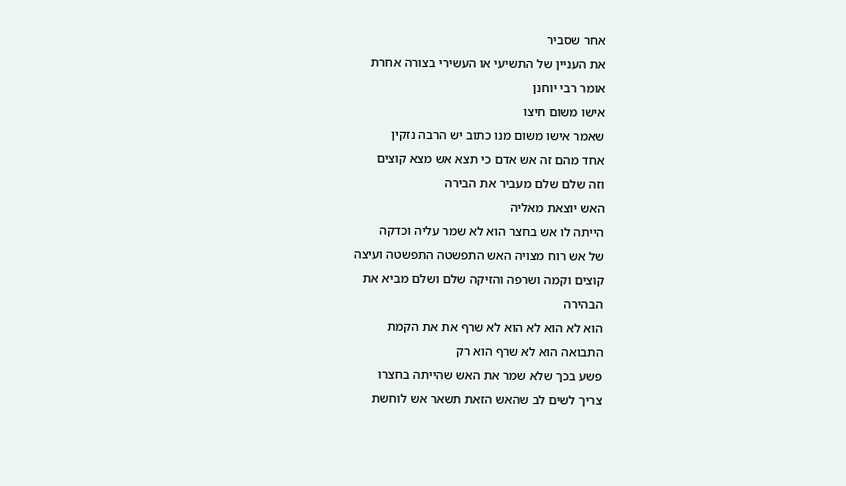אחר שסביר
את העניין של התשיעי או העשירי בצורה אחרת
אומר רבי יוחנן
אישו משום חיצו
שאמר אישו משום מנו כתוב יש הרבה נזקין
אחד מהם זה אש אדם כי תצא אש מצא קוצים
וזה שלם שלם מעביר את הבירה
האש יוצאת מאליה
הייתה לו אש בחצר הוא לא שמר עליה וכדקה
של אש רוח מצויה האש התפשטה התפשטה ועיצה
קוצים וקמה ושרפה והזיקה שלם ושלם מביא את
הבהירה
הוא לא הוא לא הוא לא שרף את את הקמת
התבואה הוא לא שרף הוא רק
פשע בכך שלא שמר את האש שהייתה בחצרו
צריך לשים לב שהאש הזאת תשאר אש לוחשת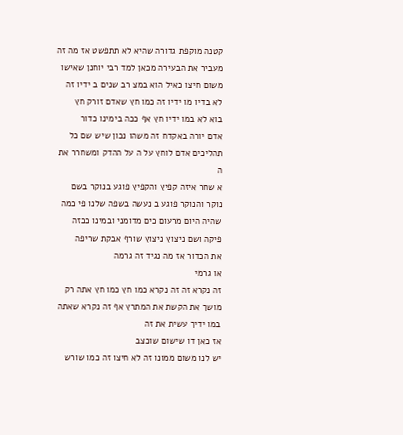קטנה מוקפת גדורה שהיא לא תתפשט אז מה זה
מעביר את הבעירה מכאן למד רבי יוחנן שאישו
משום חיצו כאיל הוא במצ רב שנים ב ידיו זה
לא בדיו מו ידיו זה כמו חץ שאדם זורק חץ
בוא לא במו ידיו חץ אף ככה בימינו כדור
אדם יורה באקדח זה משהו נכון שיש שם כל
תהליכים אדם לוחץ על ה על ההדק ומשחרר את
ה
א שחר איזה קפיץ והקפיץ פוגע בנוקר בשם
נוקר והנוקר פוגע ב נעשה בשפה שלנו פי כמה
שהיה היום מרעום כים מדומני ובמינו ככזה
פיקה ושם ניצוץ ניצוץ שורף אבקת שריפה
את הכדור אז מה נגיד זה גרמה
או גרמי
זה נקרא זה זה נקרא כמו חץ כמו חץ אתה רק
מושך את הקשת את המתרץ אף זה נקרא שאתה
במו ידיך עשית את זה
אז כאן דו שישום שוכצב
יש לנו משום ממונו זה לא חיצו זה כמו שורש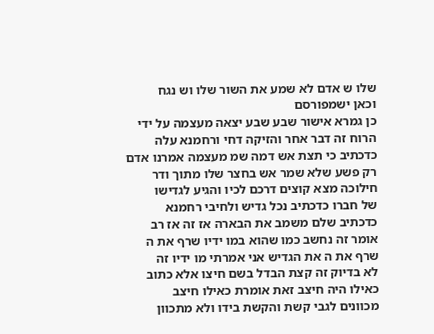שלו ש אדם לא שמע את השור שלו וש נגח
וכאן ישמפורסם
כן גמרא אישור שבע שבע יצאה מעצמה על ידי
הרוח זה דבר אחר והזיקה דחי ורחמנא עלה
כדכתיב כי תצת אש דמה שמ מעצמה אמרנו אדם
רק פשע שלא שמר אש בחצר שלו מתוך ודר
חילוכה מצא קוצים דרכם לכיו והגיע לגדישו
של חברו כדכתיב נכל גדיש ולחיבי רחמנא
כדכתיב שלם משמב את הבארה אז זה אז רב
אומר זה נחשב כמו שהוא במו ידיו שרף את ה
שרף את ה את הגדיש אני אמרתי מו ידיו זה
לא בדיוק זה קצת הבדל בשם חיצו אלא כתוב
כאילו היה חיצב זאת אומרת כאילו חיצב
מכוונים לגבי קשת והקשת בידו ולא מתכוון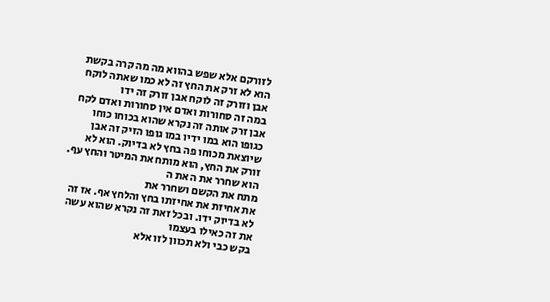לזורקם אלא שפש בהווא מה מה קרה בקשת
הוא לא זרק את החץ זה לא כמו שאתה לוקח
אבן וזורק זה לוקח אבן זורק זה ידו
במה זה סחורות ואדם אין סחורות ואדם לקח
אבן זרק אותה זה נקרא שהוא בכוחו כוחו
כגופו הוא במו ידיו במו גופו הזיק זה אבן
שיוצאת מכוחו פה בחץ לא בדיוק. הוא לא
זורק את החץ, הוא מותח את המיטר והחץ עף.
הוא שחרר את ה את ה
מתח את הקשם ושחרר את
את אחיזת את אחיזתו בחץ והלחץ אף. אז זה
לא בדיוק ידו. ובכל זאת זה נקרא שהוא עשה
את זה כאילו בעצמו
בקש כבי ולא תכוון לזו אלא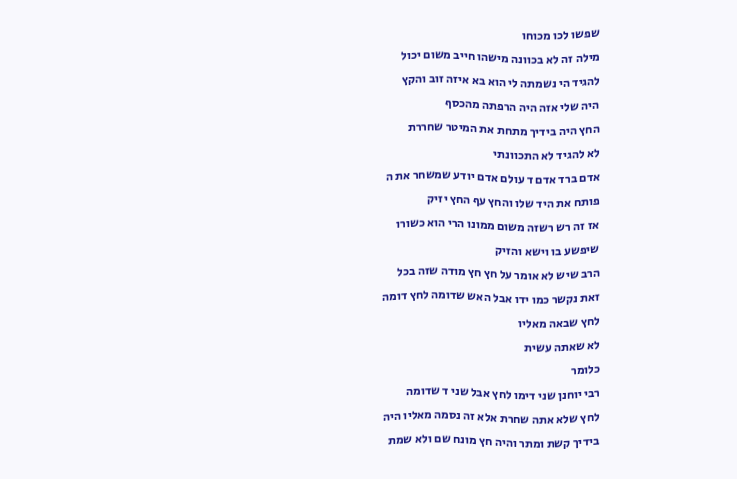שפשו לכו מכוחו
מילה זה לא בכוונה מישהו חייב משום יכול
להגיד הי נשמתה לי הוא בא איזה זוב והקץ
היה שלי אזה היה הרפתה מהכסף
החץ היה בידיך מתחת את המיטר שחררת
לא להגיד לא התכוונתי
אדם ברד אדם ד עולם אדם יודע שמשחר את ה
פותח את היד שלו והחץ עף החץ יזיק
אז זה רש רשזה משום ממונו הרי הוא כשורו
שיפשע בו וישא והזיק
הרב שיש לא אומר על חץ חץ מודה שזה בכל
זאת נקשר כמו ידו אבל האש שדומה לחץ דומה
לחץ שבאה מאליו
לא שאתה עשית
כלומר
רבי יוחנן שני דימו לחץ אבל שני ד שדומה
לחץ שלא אתה שחרת אלא זה נסמה מאליו היה
בידיך קשת ומתר והיה חץ מונח שם ולא שמת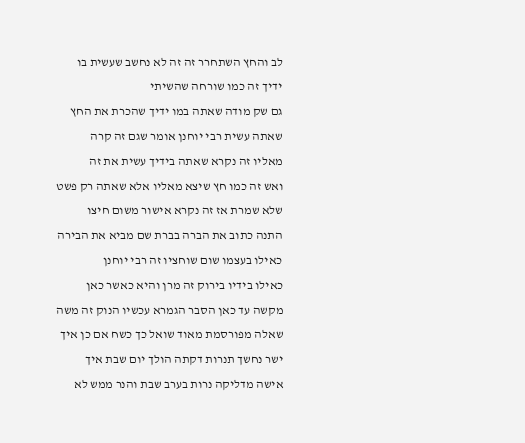לב והחץ השתחרר זה זה לא נחשב שעשית בו
ידיך זה כמו שורחה שהשיתי
גם שק מודה שאתה במו ידיך שהכרת את החץ
שאתה עשית רבי יוחנן אומר שגם זה קרה
מאליו זה נקרא שאתה בידיך עשית את זה
ואש זה כמו חץ שיצא מאליו אלא שאתה רק פשט
שלא שמרת אז זה נקרא אישור משום חיצו
התנה כתוב את הברה בברת שם מביא את הבירה
כאילו בעצמו שום שוחציו זה רבי יוחנן
כאילו בידיו בירוק זה מרן והיא כאשר כאן
מקשה עד כאן הסבר הגמרא עכשיו הנוק זה משה
שאלה מפורסמת מאוד שואל כך כשח אם כן איך
ישר נחשך תנרות דקתה הולך יום שבת איך
אישה מדליקה נרות בערב שבת והנר ממש לא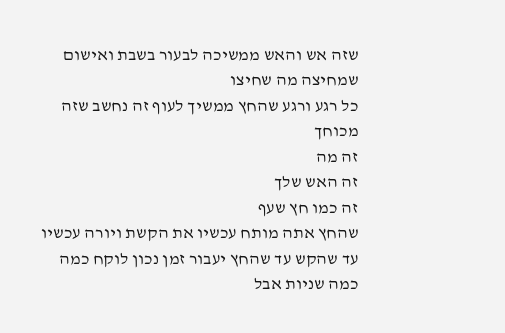שזה אש והאש ממשיכה לבעור בשבת ואישום
שמחיצה מה שחיצו
כל רגע ורגע שהחץ ממשיך לעוף זה נחשב שזה
מכוחך
זה מה
זה האש שלך
זה כמו חץ שעף
שהחץ אתה מותח עכשיו את הקשת ויורה עכשיו
עד שהקש עד שהחץ יעבור זמן נכון לוקח כמה
כמה שניות אבל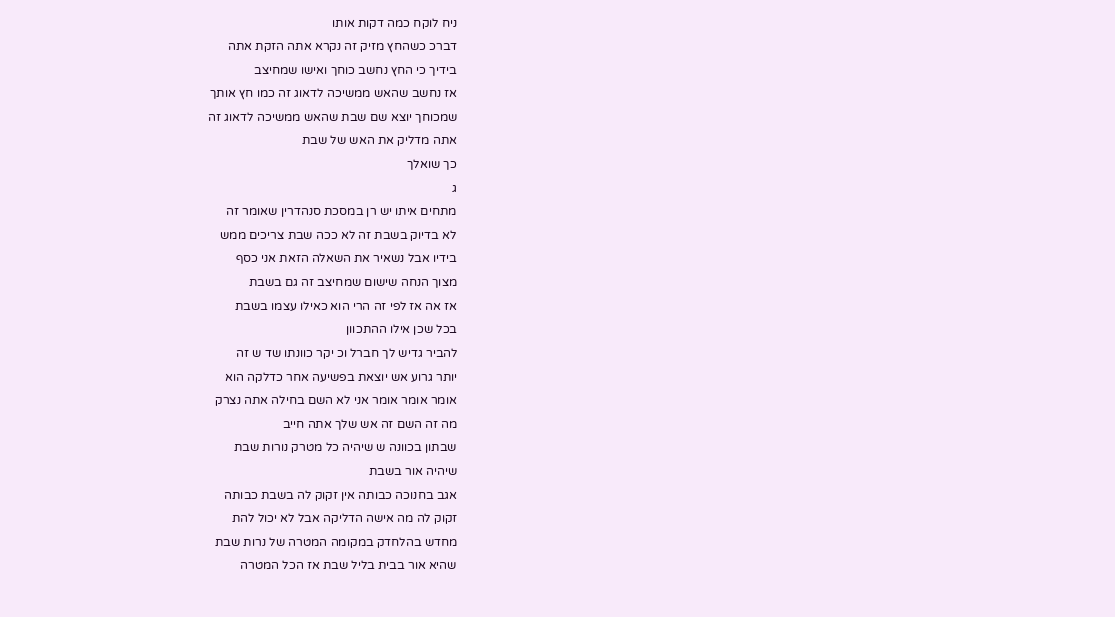ניח לוקח כמה דקות אותו
דברכ כשהחץ מזיק זה נקרא אתה הזקת אתה
בידיך כי החץ נחשב כוחך ואישו שמחיצב
אז נחשב שהאש ממשיכה לדאוג זה כמו חץ אותך
שמכוחך יוצא שם שבת שהאש ממשיכה לדאוג זה
אתה מדליק את האש של שבת
כך שואלך
ג
מתחים איתו יש רן במסכת סנהדרין שאומר זה
לא בדיוק בשבת זה לא ככה שבת צריכים ממש
בידיו אבל נשאיר את השאלה הזאת אני כסף
מצוך הנחה שישום שמחיצב זה גם בשבת
אז אה אז לפי זה הרי הוא כאילו עצמו בשבת
בכל שכן אילו ההתכוון
להביר גדיש לך חברל וכ יקר כוונתו שד ש זה
יותר גרוע אש יוצאת בפשיעה אחר כדלקה הוא
אומר אומר אומר אני לא השם בחילה אתה נצרק
מה זה השם זה אש שלך אתה חייב
שבתון בכוונה ש שיהיה כל מטרק נורות שבת
שיהיה אור בשבת
אגב בחנוכה כבותה אין זקוק לה בשבת כבותה
זקוק לה מה אישה הדליקה אבל לא יכול להת
מחדש בהלחדק במקומה המטרה של נרות שבת
שהיא אור בבית בליל שבת אז הכל המטרה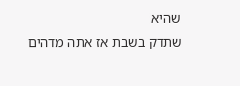שהיא
שתדק בשבת אז אתה מדהים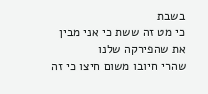בשבת
כי מט זה ששת כי אני מבין את שהפירקה שלנו
שהרי חיובו משום חיצו כי זה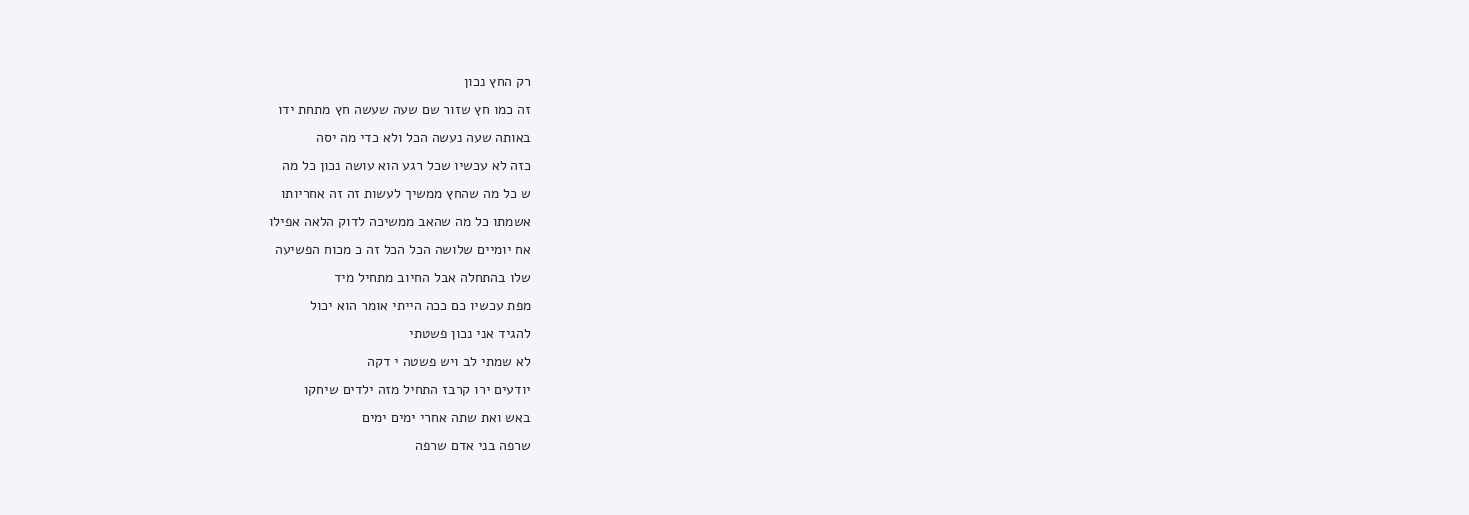רק החץ נכון
זה כמו חץ שזור שם שעה שעשה חץ מתחת ידו
באותה שעה נעשה הכל ולא כדי מה יסה
כזה לא עכשיו שכל רגע הוא עושה נכון כל מה
ש כל מה שהחץ ממשיך לעשות זה זה אחריותו
אשמתו כל מה שהאב ממשיכה לדוק הלאה אפילו
אח יומיים שלושה הכל הכל זה כ מכוח הפשיעה
שלו בהתחלה אבל החיוב מתחיל מיד
מפת עכשיו כם ככה הייתי אומר הוא יכול
להגיד אני נכון פשטתי
לא שמתי לב ויש פשטה י דקה
יודעים ירו קרבז התחיל מזה ילדים שיחקו
באש ואת שתה אחרי ימים ימים
שרפה בני אדם שרפה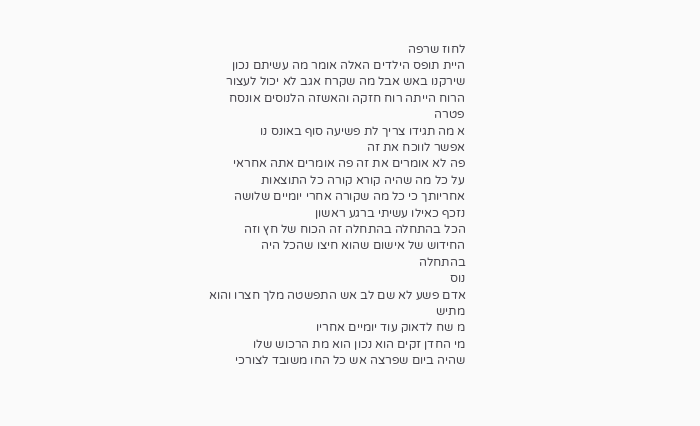לחוז שרפה
היית תופס הילדים האלה אומר מה עשיתם נכון
שירקנו באש אבל מה שקרח אגב לא יכול לעצור
הרוח הייתה רוח חזקה והאשזה הלנוסים אונסח
פטרה
א מה תגידו צריך לת פשיעה סוף באונס נו
אפשר לווכח את זה
פה לא אומרים את זה פה אומרים אתה אחראי
על כל מה שהיה קורא קורה כל התוצאות
אחריותך כי כל מה שקורה אחרי יומיים שלושה
נזכף כאילו עשיתי ברגע ראשון
הכל בהתחלה בהתחלה זה הכוח של חץ וזה
החידוש של אישום שהוא חיצו שהכל היה
בהתחלה
נוס
אדם פשע לא שם לב אש התפשטה מלך חצרו והוא
מתיש
מ שח לדאוק עוד יומיים אחריו
מי החדן זקים הוא נכון הוא מת הרכוש שלו
שהיה ביום שפרצה אש כל החו משובד לצורכי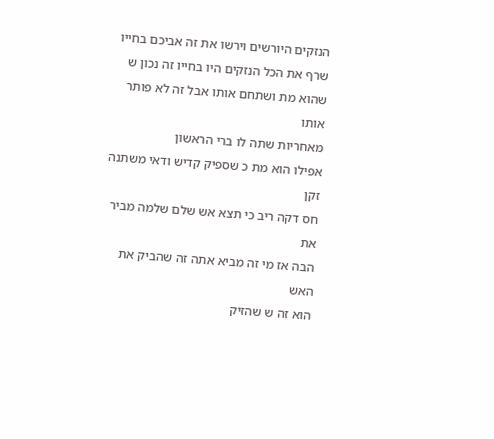הנזקים היורשים וירשו את זה אביכם בחייו
שרף את הכל הנזקים היו בחייו זה נכון ש
שהוא מת ושתחם אותו אבל זה לא פותר אותו
מאחריות שתה לו ברי הראשון
אפילו הוא מת כ שספיק קדיש ודאי משתנה זקן
חס דקה ריב כי תצא אש שלם שלמה מביר את
הבה אז מי זה מביא אתה זה שהביק את האש
הוא זה ש שהזיק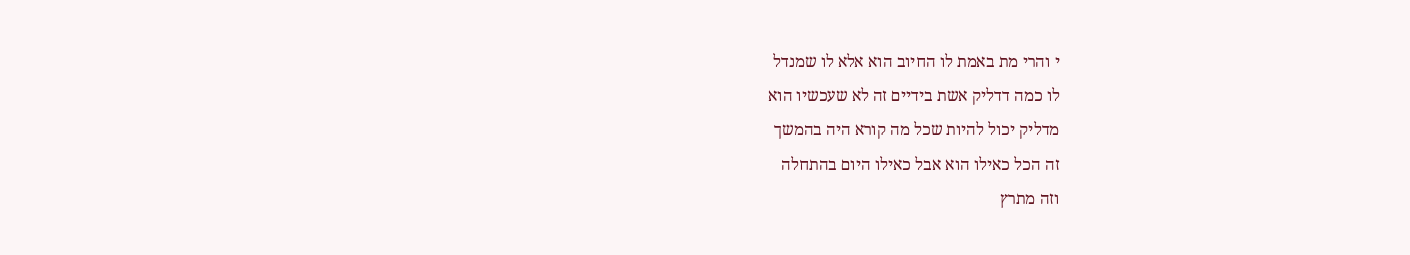י והרי מת באמת לו החיוב הוא אלא לו שמנדל
לו כמה דדליק אשת בידיים זה לא שעכשיו הוא
מדליק יכול להיות שכל מה קורא היה בהמשך
זה הכל כאילו הוא אבל כאילו היום בהתחלה
וזה מתרץ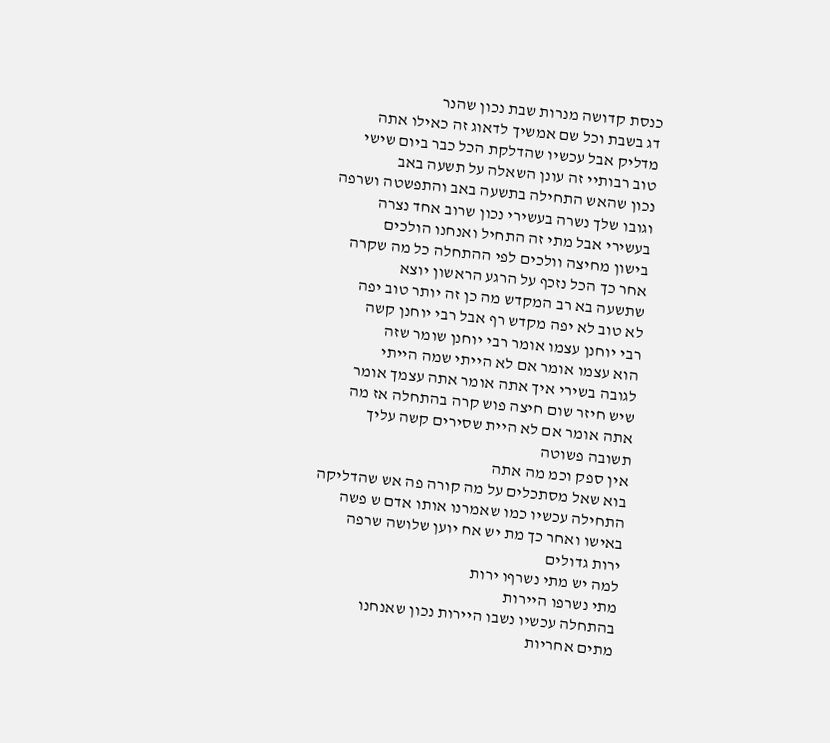כנסת קדושה מנרות שבת נכון שהנר
דג בשבת וכל שם אמשיך לדאוג זה כאילו אתה
מדליק אבל עכשיו שהדלקת הכל כבר ביום שישי
טוב רבותיי זה עונן השאלה על תשעה באב
נכון שהאש התחילה בתשעה באב והתפשטה ושרפה
וגובו שלך נשרה בעשירי נכון שרוב אחד נצרה
בעשירי אבל מתי זה התחיל ואנחנו הולכים
בישון מחיצה וולכים לפי ההתחלה כל מה שקרה
אחר כך הכל נזכף על הרגע הראשון יוצא
שתשעה בא רב המקדש מה כן זה יותר טוב יפה
לא טוב לא יפה מקדש רף אבל רבי יוחנן קשה
רבי יוחנן עצמו אומר רבי יוחנן שומר שזה
הוא עצמו אומר אם לא הייתי שמה הייתי
לגובה בשירי איך אתה אומר אתה עצמך אומר
שיש חיזר שום חיצה פוש קרה בהתחלה אז מה
אתה אומר אם לא היית שסירים קשה עליך
תשובה פשוטה
אין ספק וכמ מה אתה
בוא שאל מסתכלים על מה קורה פה אש שהדליקה
התחילה עכשיו כמו שאמרנו אותו אדם ש פשה
באישו ואחר כך מת יש אח יוען שלושה שרפה
ירות גדולים
למה יש מתי נשרףו ירות
מתי נשרפו היירות
בהתחלה עכשיו נשבו היירות נכון שאנחנו
מתים אחריות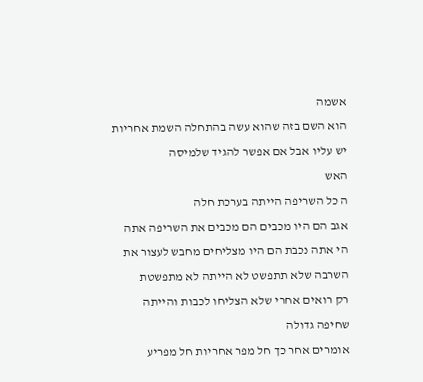אשמה
הוא השם בזה שהוא עשה בהתחלה השמת אחריות
יש עליו אבל אם אפשר להגיד שלמיסה
האש
ה כל השריפה הייתה בערכת חלה
אגב הם היו מכבים הם מכבים את השריפה אתה
הי אתה נכבת הם היו מצליחים מחבש לעצור את
השרבה שלא תתפשט לא הייתה לא מתפשטת
רק רואים אחרי שלא הצליחו לכבות והייתה
שחיפה גדולה
אומרים אחר כך חל מפר אחריות חל מפריע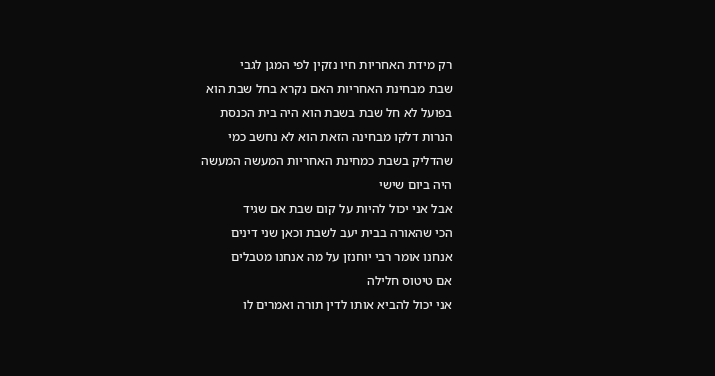רק מידת האחריות חיו נזקין לפי המגן לגבי
שבת מבחינת האחריות האם נקרא בחל שבת הוא
בפועל לא חל שבת בשבת הוא היה בית הכנסת
הנרות דלקו מבחינה הזאת הוא לא נחשב כמי
שהדליק בשבת כמחינת האחריות המעשה המעשה
היה ביום שישי
אבל אני יכול להיות על קום שבת אם שגיד
הכי שהאורה בבית יעב לשבת וכאן שני דינים
אנחנו אומר רבי יוחנזן על מה אנחנו מטבלים
אם טיטוס חלילה
אני יכול להביא אותו לדין תורה ואמרים לו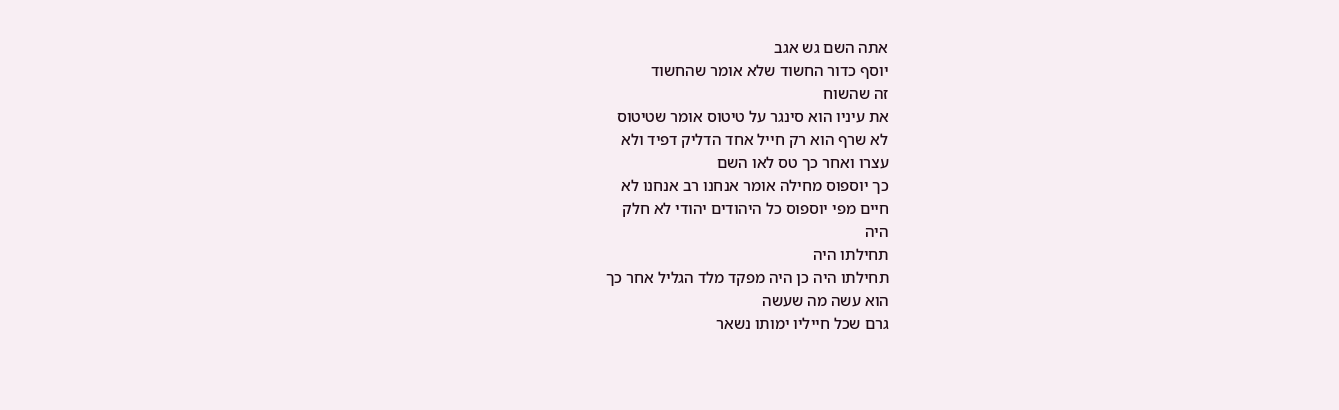אתה השם גש אגב
יוסף כדור החשוד שלא אומר שהחשוד
זה שהשוח
את עיניו הוא סינגר על טיטוס אומר שטיטוס
לא שרף הוא רק חייל אחד הדליק דפיד ולא
עצרו ואחר כך טס לאו השם
כך יוספוס מחילה אומר אנחנו רב אנחנו לא
חיים מפי יוספוס כל היהודים יהודי לא חלק
היה
תחילתו היה
תחילתו היה כן היה מפקד מלד הגליל אחר כך
הוא עשה מה שעשה
גרם שכל חייליו ימותו נשאר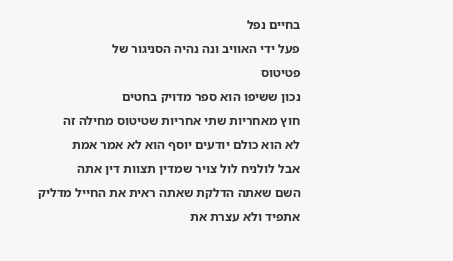בחיים נפל
פעל ידי האוויב ונה נהיה הסניגור של
פטיטוס
נכון ששיפו הוא ספר מדויק בחטים
חוץ מאחריות שתי אחריות שטיטוס מחילה זה
לא הוא כולם יודעים יוסף הוא לא אמר אמת
אבל לולניח לול צויר שמדין תצוות דין אתה
השם שאתה הדלקת שאתה ראית את החייל מדליק
אתפיד ולא עצרת את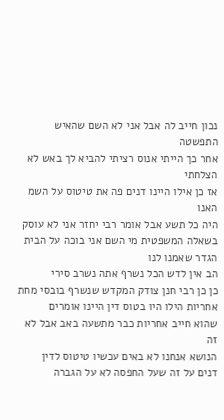נכון חייב לה אבל אני לא השם שהאיש התפשטה
אחר כך הייתי אנוס רציתי להביא לך באש לא
הצלחתי
אז כן אילו היינו דנים פה את טיטוס על השמ
האנו
היה כל תשע אבל אומר רבי יחזר אני לא עוסק
בשאלה המשפטית מי השם אני בוכה על הבית
הגדר שאמנו לנו
הב אין לדש הכל נשרף אתה נשרב סירי
כן כן רבי חנן צודק המקדש שנשרף בובסי מחת
אחריות הילו היו בטוס דין היינו אומרים
שהוא חייב אחריות כבר מתשעה באב אבל לא זה
הנושא אנחנו לא באים עכשיו טיטוס לדין
דנים על זה שעל החפסה לא על הגברה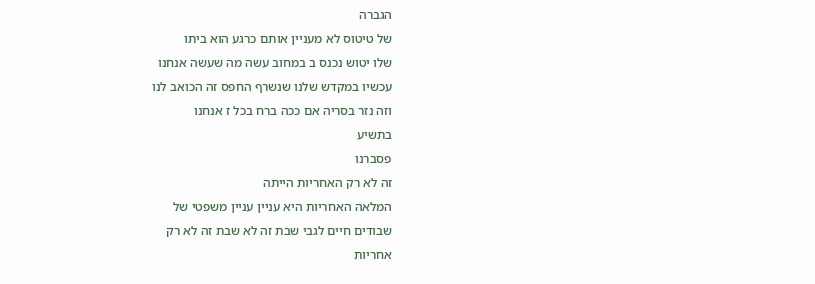הגברה
של טיטוס לא מעניין אותם כרגע הוא ביתו
שלו יטוש נכנס ב במחוב עשה מה שעשה אנחנו
עכשיו במקדש שלנו שנשרף החפס זה הכואב לנו
וזה נזר בסריה אם ככה ברח בכל ז אנחנו
בתשיע
פסברנו
זה לא רק האחריות הייתה
המלאה האחריות היא עניין עניין משפטי של
שבודים חיים לגבי שבת זה לא שבת זה לא רק
אחריות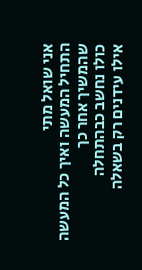אני שואל מתי
התחיל המעשה ואיך כל המעשה שהמשיך אחר כך
כולו נחשב כבהתחלה
אילו עידנים רק בשאלה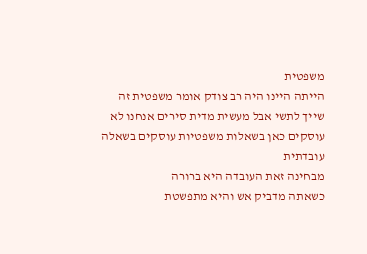משפטית
הייתה היינו היה רב צודק אומר משפטית זה
שייך לתשי אבל מעשית מדית סירים אנחנו לא
עוסקים כאן בשאלות משפטיות עוסקים בשאלה
עובדתית
מבחינה זאת העובדה היא ברורה
כשאתה מדביק אש והיא מתפשטת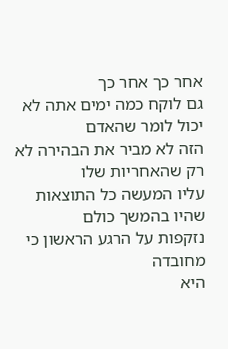אחר כך אחר כך
גם לוקח כמה ימים אתה לא יכול לומר שהאדם
הזה לא מביר את הבהירה לא רק שהאחריות שלו
עליו המעשה כל התוצאות שהיו בהמשך כולם
נזקפות על הרגע הראשון כי מחובדה
היא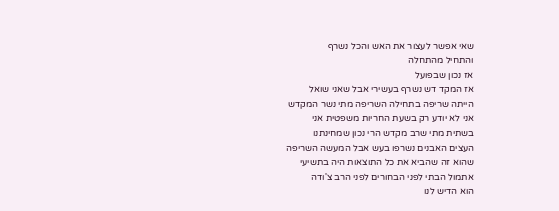שאי אפשר לעצור את האש והכל נשרף
והתחיל מהתחלה
אז נכון שבפועל
אז המקד דש נשרף בעשירי אבל שאני שואל
הייתה שריפה בתחילה השריפה מתי נשר המקדש
אני לא יודע רק בשעת החריות משפטית אני
בשתית מתי שרב מקדש הרי נכון שמחינתנו
העצים האבנים נשרפו בעש אבל המעשה השריפה
שהוא זה שהביא את כל התוצאות היה בתשיעי
אתמול הבתי לפני הבחורים לפני הרב צ'ודה
הוא הדיש לנו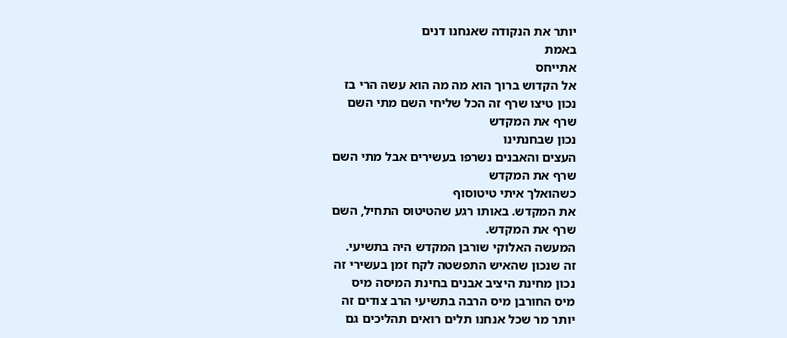יותר את הנקודה שאנחנו דנים
באמת
אתייחס
אל הקדוש ברוך הוא מה מה הוא עשה הרי בז
נכון טיצו שרף זה הכל שליחי השם מתי השם
שרף את המקדש
נכון שבחנתינו
העצים והאבנים נשרפו בעשירים אבל מתי השם
שרף את המקדש
כשהואלך איתי טיטוסוף
את המקדש. באותו רגע שהטיטוס התחיל, השם
שרף את המקדש.
המעשה האלוקי שורבן המקדש היה בתשיעי.
זה שנכון שהאיש התפשטה לקח זמן בעשירי זה
נכון מחינת היציב אבנים בחינת המיסה מיס
מיס החורבן מיס הרבה בתשיעי הרב צודים זה
יותר מר שכל אנחנו תלים רואים תהליכים גם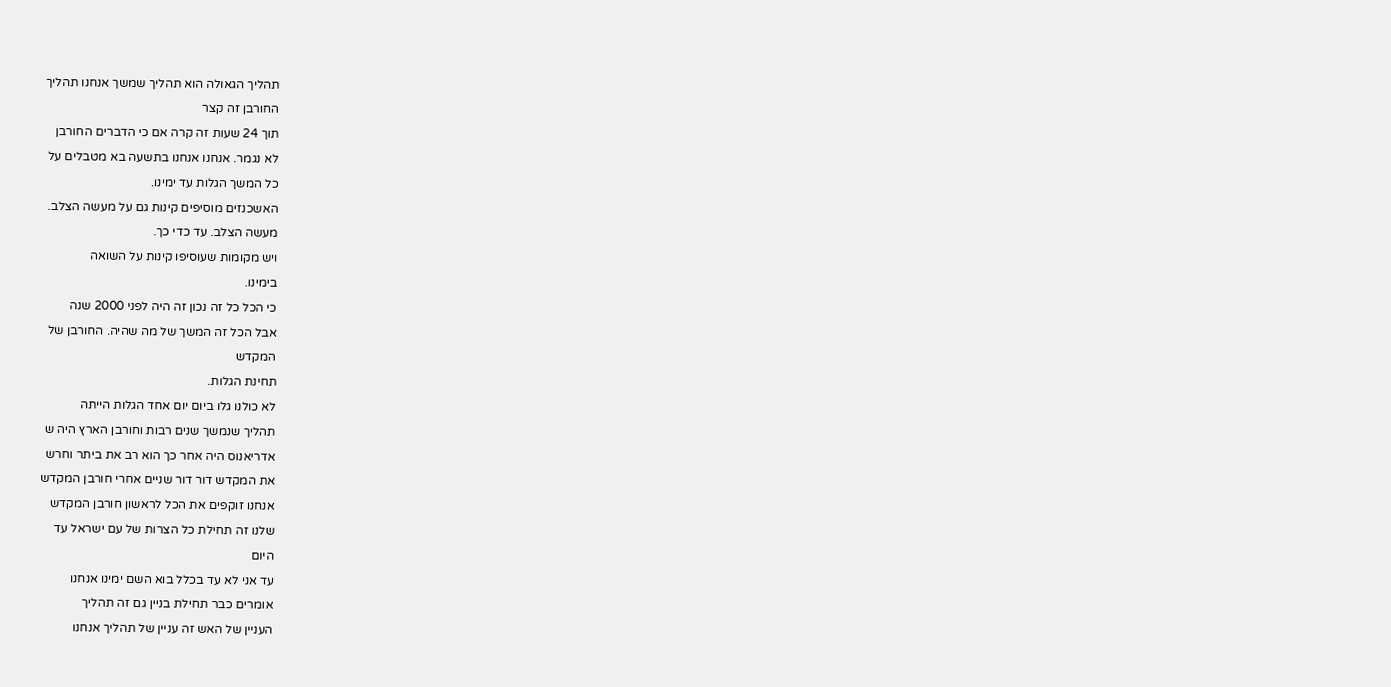תהליך הגאולה הוא תהליך שמשך אנחנו תהליך
החורבן זה קצר
תוך 24 שעות זה קרה אם כי הדברים החורבן
לא נגמר. אנחנו אנחנו בתשעה בא מטבלים על
כל המשך הגלות עד ימינו.
האשכנזים מוסיפים קינות גם על מעשה הצלב.
מעשה הצלב. עד כדי כך.
ויש מקומות שעוסיפו קינות על השואה
בימינו.
כי הכל כל זה נכון זה היה לפני 2000 שנה
אבל הכל זה המשך של מה שהיה. החורבן של
המקדש
תחינת הגלות.
לא כולנו גלו ביום יום אחד הגלות הייתה
תהליך שנמשך שנים רבות וחורבן הארץ היה ש
אדריאנוס היה אחר כך הוא רב את ביתר וחרש
את המקדש דור דור שניים אחרי חורבן המקדש
אנחנו זוקפים את הכל לראשון חורבן המקדש
שלנו זה תחילת כל הצרות של עם ישראל עד
היום
עד אני לא עד בכלל בוא השם ימינו אנחנו
אומרים כבר תחילת בניין גם זה תהליך
העניין של האש זה עניין של תהליך אנחנו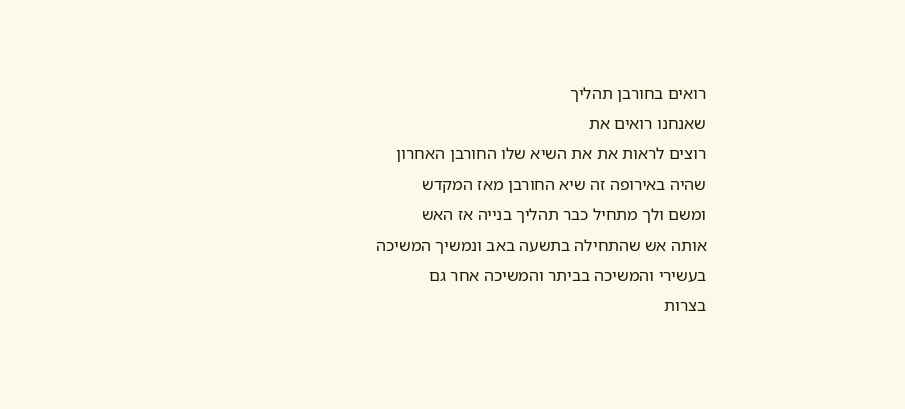רואים בחורבן תהליך
שאנחנו רואים את
רוצים לראות את את השיא שלו החורבן האחרון
שהיה באירופה זה שיא החורבן מאז המקדש
ומשם ולך מתחיל כבר תהליך בנייה אז האש
אותה אש שהתחילה בתשעה באב ונמשיך המשיכה
בעשירי והמשיכה בביתר והמשיכה אחר גם
בצרות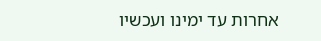אחרות עד ימינו ועכשיו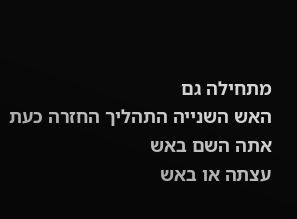מתחילה גם
האש השנייה התהליך החזרה כעת אתה השם באש
עצתה או באש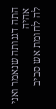התה דגנותה שנאמר ואני אהיה
לה לחומת אש סביב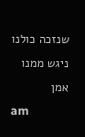שנזכה כולנו ניגש ממנו
אמן
am